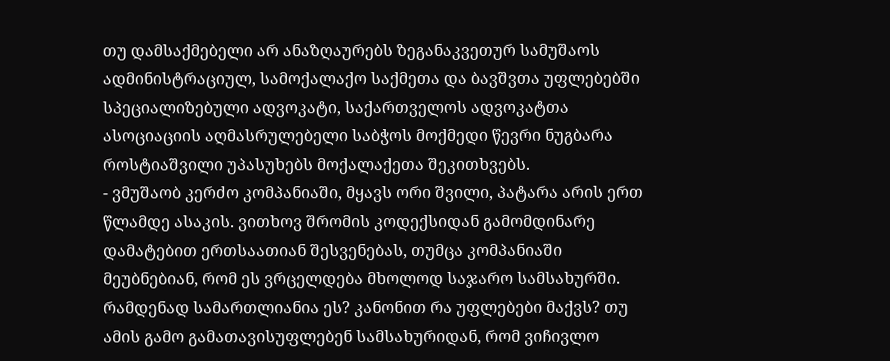თუ დამსაქმებელი არ ანაზღაურებს ზეგანაკვეთურ სამუშაოს
ადმინისტრაციულ, სამოქალაქო საქმეთა და ბავშვთა უფლებებში სპეციალიზებული ადვოკატი, საქართველოს ადვოკატთა ასოციაციის აღმასრულებელი საბჭოს მოქმედი წევრი ნუგბარა როსტიაშვილი უპასუხებს მოქალაქეთა შეკითხვებს.
- ვმუშაობ კერძო კომპანიაში, მყავს ორი შვილი, პატარა არის ერთ წლამდე ასაკის. ვითხოვ შრომის კოდექსიდან გამომდინარე დამატებით ერთსაათიან შესვენებას, თუმცა კომპანიაში მეუბნებიან, რომ ეს ვრცელდება მხოლოდ საჯარო სამსახურში. რამდენად სამართლიანია ეს? კანონით რა უფლებები მაქვს? თუ ამის გამო გამათავისუფლებენ სამსახურიდან, რომ ვიჩივლო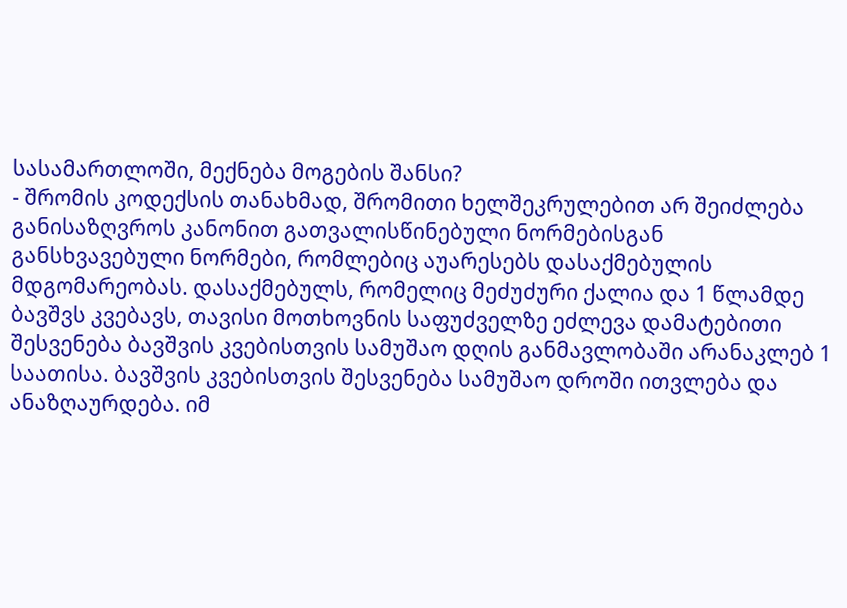სასამართლოში, მექნება მოგების შანსი?
- შრომის კოდექსის თანახმად, შრომითი ხელშეკრულებით არ შეიძლება განისაზღვროს კანონით გათვალისწინებული ნორმებისგან განსხვავებული ნორმები, რომლებიც აუარესებს დასაქმებულის მდგომარეობას. დასაქმებულს, რომელიც მეძუძური ქალია და 1 წლამდე ბავშვს კვებავს, თავისი მოთხოვნის საფუძველზე ეძლევა დამატებითი შესვენება ბავშვის კვებისთვის სამუშაო დღის განმავლობაში არანაკლებ 1 საათისა. ბავშვის კვებისთვის შესვენება სამუშაო დროში ითვლება და ანაზღაურდება. იმ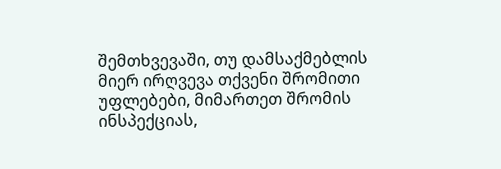შემთხვევაში, თუ დამსაქმებლის მიერ ირღვევა თქვენი შრომითი უფლებები, მიმართეთ შრომის ინსპექციას,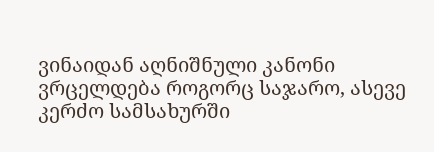ვინაიდან აღნიშნული კანონი ვრცელდება როგორც საჯარო, ასევე კერძო სამსახურში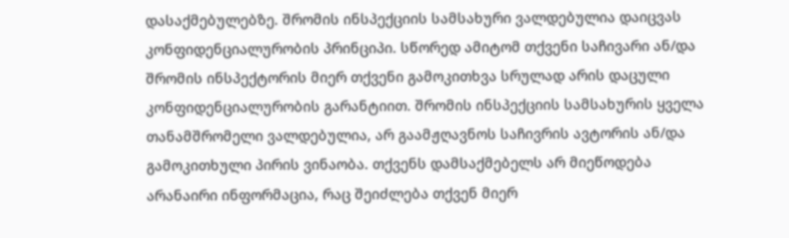დასაქმებულებზე. შრომის ინსპექციის სამსახური ვალდებულია დაიცვას კონფიდენციალურობის პრინციპი. სწორედ ამიტომ თქვენი საჩივარი ან/და შრომის ინსპექტორის მიერ თქვენი გამოკითხვა სრულად არის დაცული კონფიდენციალურობის გარანტიით. შრომის ინსპექციის სამსახურის ყველა თანამშრომელი ვალდებულია, არ გაამჟღავნოს საჩივრის ავტორის ან/და გამოკითხული პირის ვინაობა. თქვენს დამსაქმებელს არ მიეწოდება არანაირი ინფორმაცია, რაც შეიძლება თქვენ მიერ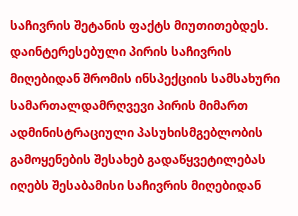საჩივრის შეტანის ფაქტს მიუთითებდეს. დაინტერესებული პირის საჩივრის მიღებიდან შრომის ინსპექციის სამსახური სამართალდამრღვევი პირის მიმართ ადმინისტრაციული პასუხისმგებლობის გამოყენების შესახებ გადაწყვეტილებას იღებს შესაბამისი საჩივრის მიღებიდან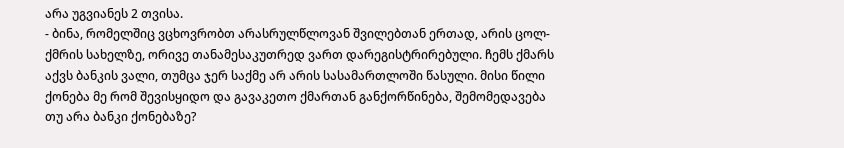არა უგვიანეს 2 თვისა.
- ბინა, რომელშიც ვცხოვრობთ არასრულწლოვან შვილებთან ერთად, არის ცოლ-ქმრის სახელზე, ორივე თანამესაკუთრედ ვართ დარეგისტრირებული. ჩემს ქმარს აქვს ბანკის ვალი, თუმცა ჯერ საქმე არ არის სასამართლოში წასული. მისი წილი ქონება მე რომ შევისყიდო და გავაკეთო ქმართან განქორწინება, შემომედავება თუ არა ბანკი ქონებაზე?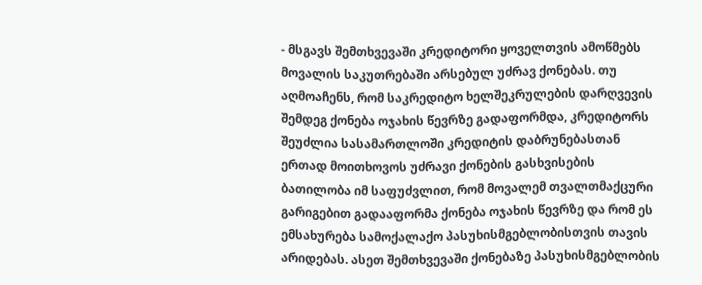- მსგავს შემთხვევაში კრედიტორი ყოველთვის ამოწმებს მოვალის საკუთრებაში არსებულ უძრავ ქონებას. თუ აღმოაჩენს, რომ საკრედიტო ხელშეკრულების დარღვევის შემდეგ ქონება ოჯახის წევრზე გადაფორმდა, კრედიტორს შეუძლია სასამართლოში კრედიტის დაბრუნებასთან ერთად მოითხოვოს უძრავი ქონების გასხვისების ბათილობა იმ საფუძვლით, რომ მოვალემ თვალთმაქცური გარიგებით გადააფორმა ქონება ოჯახის წევრზე და რომ ეს ემსახურება სამოქალაქო პასუხისმგებლობისთვის თავის არიდებას. ასეთ შემთხვევაში ქონებაზე პასუხისმგებლობის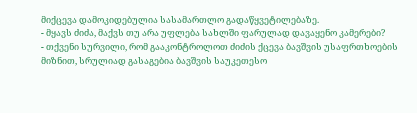მიქცევა დამოკიდებულია სასამართლო გადაწყვეტილებაზე.
- მყავს ძიძა, მაქვს თუ არა უფლება სახლში ფარულად დავაყენო კამერები?
- თქვენი სურვილი, რომ გააკონტროლოთ ძიძის ქცევა ბავშვის უსაფრთხოების მიზნით, სრულიად გასაგებია ბავშვის საუკეთესო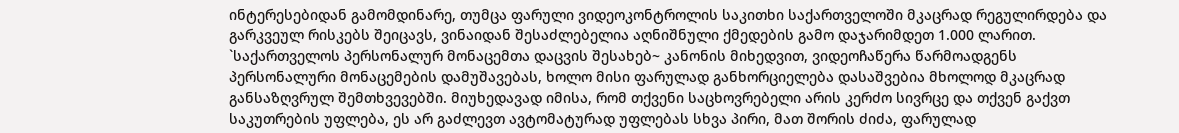ინტერესებიდან გამომდინარე, თუმცა ფარული ვიდეოკონტროლის საკითხი საქართველოში მკაცრად რეგულირდება და გარკვეულ რისკებს შეიცავს, ვინაიდან შესაძლებელია აღნიშნული ქმედების გამო დაჯარიმდეთ 1.000 ლარით. `საქართველოს პერსონალურ მონაცემთა დაცვის შესახებ~ კანონის მიხედვით, ვიდეოჩაწერა წარმოადგენს პერსონალური მონაცემების დამუშავებას, ხოლო მისი ფარულად განხორციელება დასაშვებია მხოლოდ მკაცრად განსაზღვრულ შემთხვევებში. მიუხედავად იმისა, რომ თქვენი საცხოვრებელი არის კერძო სივრცე და თქვენ გაქვთ საკუთრების უფლება, ეს არ გაძლევთ ავტომატურად უფლებას სხვა პირი, მათ შორის ძიძა, ფარულად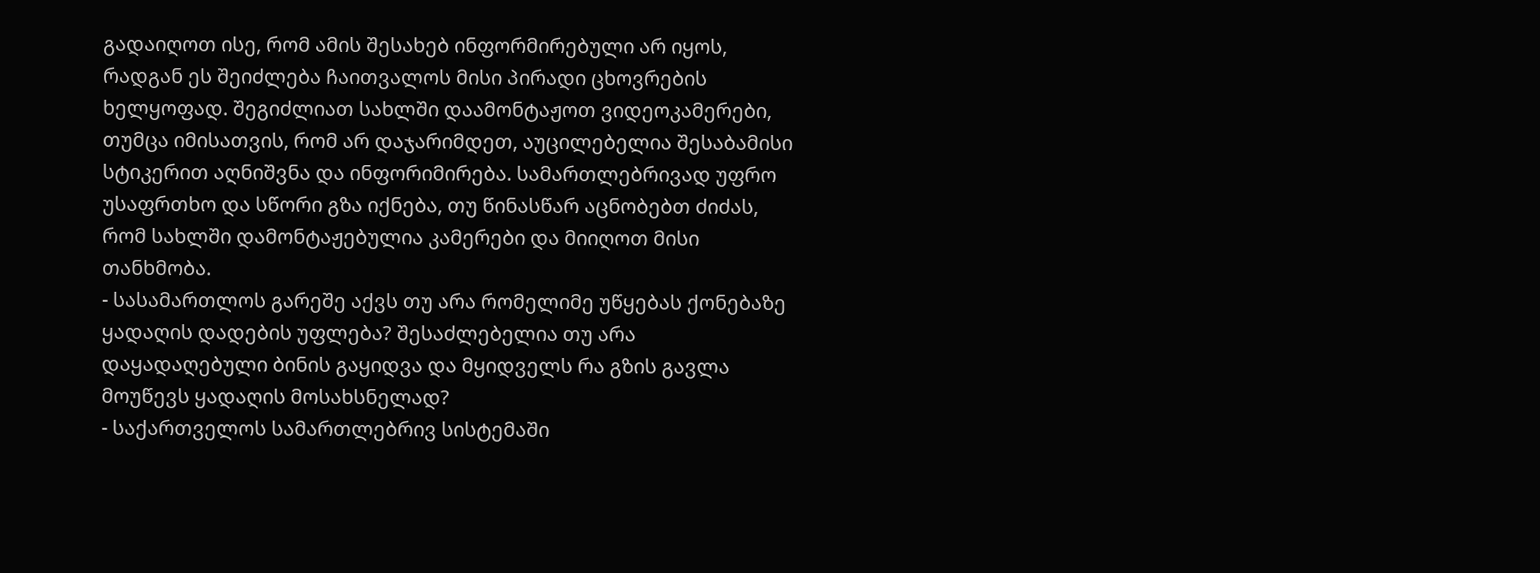გადაიღოთ ისე, რომ ამის შესახებ ინფორმირებული არ იყოს, რადგან ეს შეიძლება ჩაითვალოს მისი პირადი ცხოვრების ხელყოფად. შეგიძლიათ სახლში დაამონტაჟოთ ვიდეოკამერები, თუმცა იმისათვის, რომ არ დაჯარიმდეთ, აუცილებელია შესაბამისი სტიკერით აღნიშვნა და ინფორიმირება. სამართლებრივად უფრო უსაფრთხო და სწორი გზა იქნება, თუ წინასწარ აცნობებთ ძიძას, რომ სახლში დამონტაჟებულია კამერები და მიიღოთ მისი თანხმობა.
- სასამართლოს გარეშე აქვს თუ არა რომელიმე უწყებას ქონებაზე ყადაღის დადების უფლება? შესაძლებელია თუ არა დაყადაღებული ბინის გაყიდვა და მყიდველს რა გზის გავლა მოუწევს ყადაღის მოსახსნელად?
- საქართველოს სამართლებრივ სისტემაში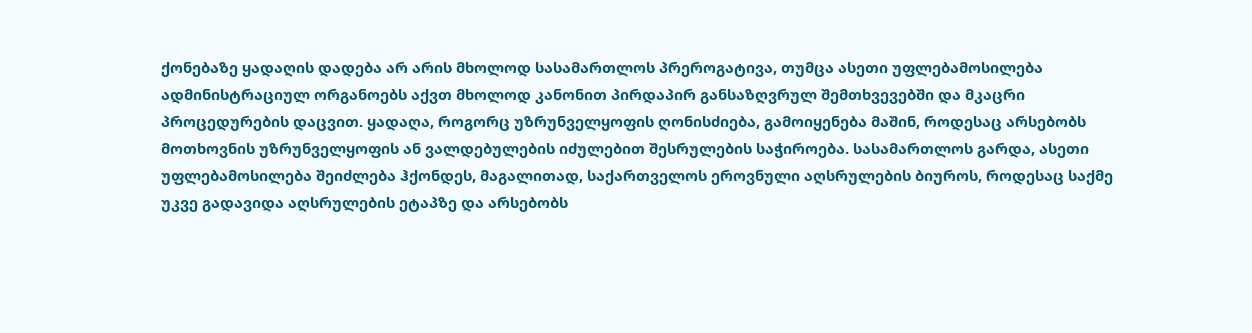ქონებაზე ყადაღის დადება არ არის მხოლოდ სასამართლოს პრეროგატივა, თუმცა ასეთი უფლებამოსილება ადმინისტრაციულ ორგანოებს აქვთ მხოლოდ კანონით პირდაპირ განსაზღვრულ შემთხვევებში და მკაცრი პროცედურების დაცვით. ყადაღა, როგორც უზრუნველყოფის ღონისძიება, გამოიყენება მაშინ, როდესაც არსებობს მოთხოვნის უზრუნველყოფის ან ვალდებულების იძულებით შესრულების საჭიროება. სასამართლოს გარდა, ასეთი უფლებამოსილება შეიძლება ჰქონდეს, მაგალითად, საქართველოს ეროვნული აღსრულების ბიუროს, როდესაც საქმე უკვე გადავიდა აღსრულების ეტაპზე და არსებობს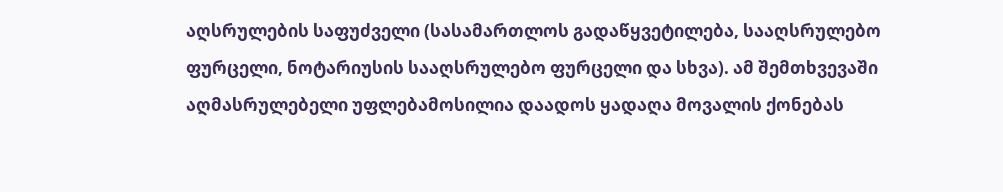აღსრულების საფუძველი (სასამართლოს გადაწყვეტილება, სააღსრულებო ფურცელი, ნოტარიუსის სააღსრულებო ფურცელი და სხვა). ამ შემთხვევაში აღმასრულებელი უფლებამოსილია დაადოს ყადაღა მოვალის ქონებას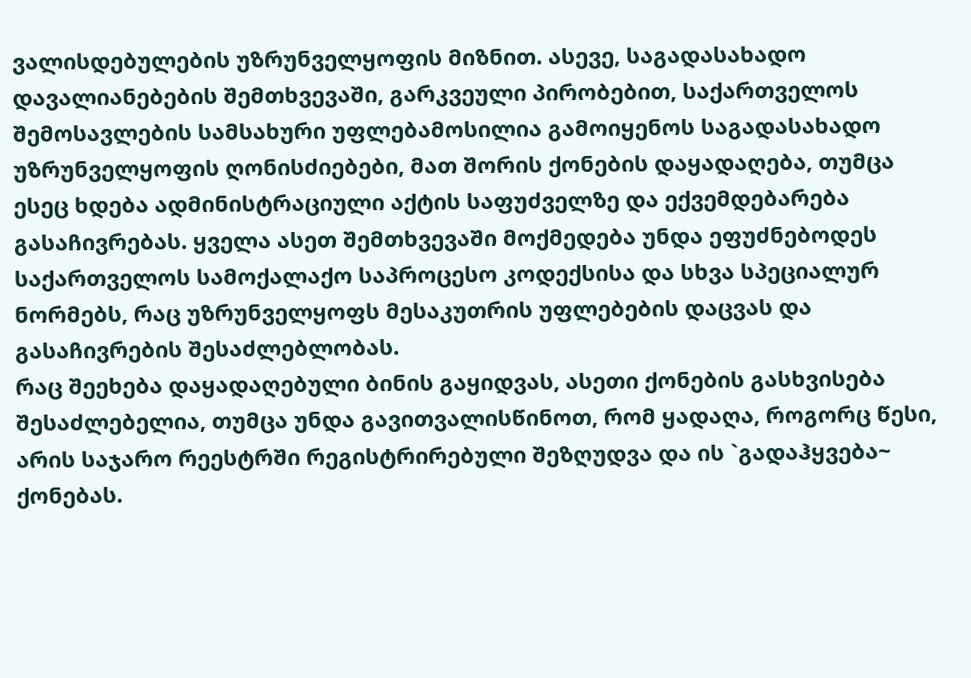ვალისდებულების უზრუნველყოფის მიზნით. ასევე, საგადასახადო დავალიანებების შემთხვევაში, გარკვეული პირობებით, საქართველოს შემოსავლების სამსახური უფლებამოსილია გამოიყენოს საგადასახადო უზრუნველყოფის ღონისძიებები, მათ შორის ქონების დაყადაღება, თუმცა ესეც ხდება ადმინისტრაციული აქტის საფუძველზე და ექვემდებარება გასაჩივრებას. ყველა ასეთ შემთხვევაში მოქმედება უნდა ეფუძნებოდეს საქართველოს სამოქალაქო საპროცესო კოდექსისა და სხვა სპეციალურ ნორმებს, რაც უზრუნველყოფს მესაკუთრის უფლებების დაცვას და გასაჩივრების შესაძლებლობას.
რაც შეეხება დაყადაღებული ბინის გაყიდვას, ასეთი ქონების გასხვისება შესაძლებელია, თუმცა უნდა გავითვალისწინოთ, რომ ყადაღა, როგორც წესი, არის საჯარო რეესტრში რეგისტრირებული შეზღუდვა და ის `გადაჰყვება~ ქონებას.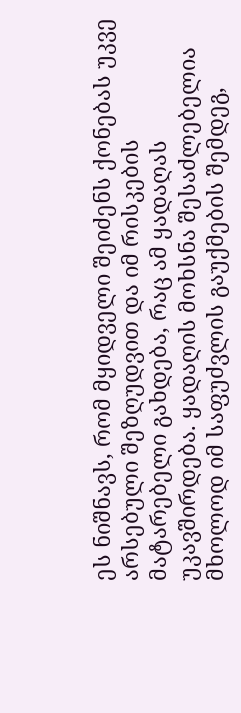ეს ნიშნავს, რომ მყიდველი შეიძენს ქონებას უკვე არსებული შეზღუდვით და იმ რისკების მატარებელი გახდება, რაც ამ ყადაღას უკავშირდება. ყადაღის მოხსნა შესაძლებელია მხოლოდ იმ საფუძვლის გაუქმების შემდეგ,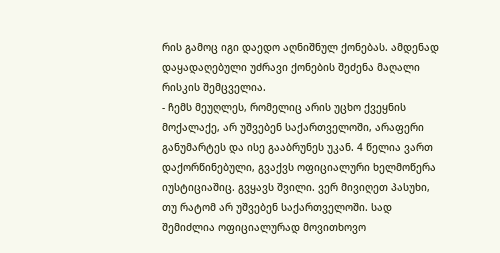რის გამოც იგი დაედო აღნიშნულ ქონებას. ამდენად დაყადაღებული უძრავი ქონების შეძენა მაღალი რისკის შემცველია.
- ჩემს მეუღლეს, რომელიც არის უცხო ქვეყნის მოქალაქე, არ უშვებენ საქართველოში, არაფერი განუმარტეს და ისე გააბრუნეს უკან. 4 წელია ვართ დაქორწინებული, გვაქვს ოფიციალური ხელმოწერა იუსტიციაშიც. გვყავს შვილი. ვერ მივიღეთ პასუხი, თუ რატომ არ უშვებენ საქართველოში. სად შემიძლია ოფიციალურად მოვითხოვო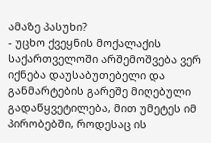ამაზე პასუხი?
- უცხო ქვეყნის მოქალაქის საქართველოში არშემოშვება ვერ იქნება დაუსაბუთებელი და განმარტების გარეშე მიღებული გადაწყვეტილება, მით უმეტეს იმ პირობებში, როდესაც ის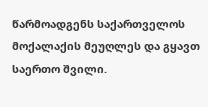წარმოადგენს საქართველოს მოქალაქის მეუღლეს და გყავთ საერთო შვილი.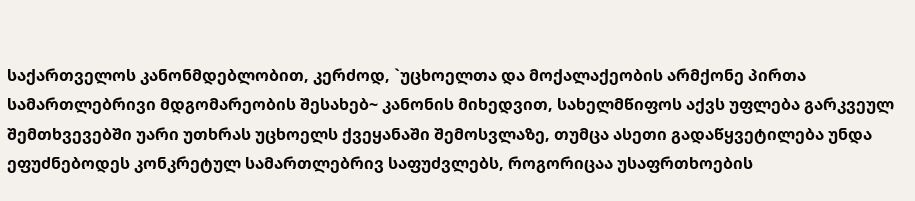საქართველოს კანონმდებლობით, კერძოდ, `უცხოელთა და მოქალაქეობის არმქონე პირთა სამართლებრივი მდგომარეობის შესახებ~ კანონის მიხედვით, სახელმწიფოს აქვს უფლება გარკვეულ შემთხვევებში უარი უთხრას უცხოელს ქვეყანაში შემოსვლაზე, თუმცა ასეთი გადაწყვეტილება უნდა ეფუძნებოდეს კონკრეტულ სამართლებრივ საფუძვლებს, როგორიცაა უსაფრთხოების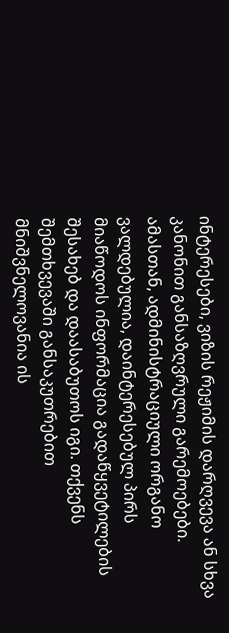ინტერესები, ვიზის რეჟიმის დარღვევა ან სხვა კანონით განსაზღვრული გარემოებები. ამასთან, ადმინისტრაციული ორგანო ვალდებულია, დაინტერესებულ პირს მიაწოდოს ინფორმაცია გადაწყვეტილების შესახებ და დაასაბუთოს იგი. თქვენს შემთხვევაში განსაკუთრებით მნიშვნელოვანია ის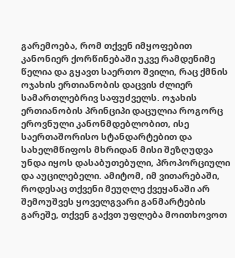გარემოება, რომ თქვენ იმყოფებით კანონიერ ქორწინებაში უკვე რამდენიმე წელია და გყავთ საერთო შვილი, რაც ქმნის ოჯახის ერთიანობის დაცვის ძლიერ სამართლებრივ საფუძველს. ოჯახის ერთიანობის პრინციპი დაცულია როგორც ეროვნული კანონმდებლობით, ისე საერთაშორისო სტანდარტებით და სახელმწიფოს მხრიდან მისი შეზღუდვა უნდა იყოს დასაბუთებული, პროპორციული და აუცილებელი. ამიტომ, იმ ვითარებაში, როდესაც თქვენი მეუღლე ქვეყანაში არ შემოუშვეს ყოველგვარი განმარტების გარეშე, თქვენ გაქვთ უფლება მოითხოვოთ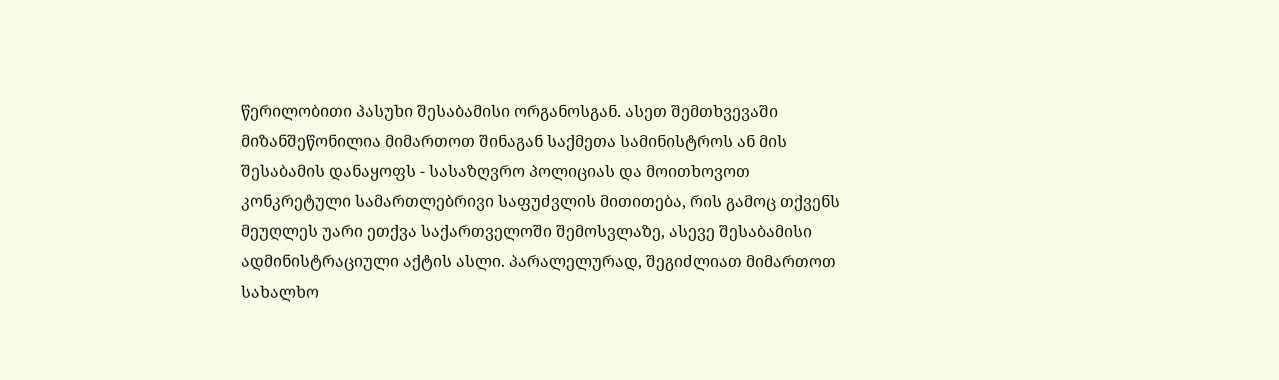წერილობითი პასუხი შესაბამისი ორგანოსგან. ასეთ შემთხვევაში მიზანშეწონილია მიმართოთ შინაგან საქმეთა სამინისტროს ან მის შესაბამის დანაყოფს - სასაზღვრო პოლიციას და მოითხოვოთ კონკრეტული სამართლებრივი საფუძვლის მითითება, რის გამოც თქვენს მეუღლეს უარი ეთქვა საქართველოში შემოსვლაზე, ასევე შესაბამისი ადმინისტრაციული აქტის ასლი. პარალელურად, შეგიძლიათ მიმართოთ სახალხო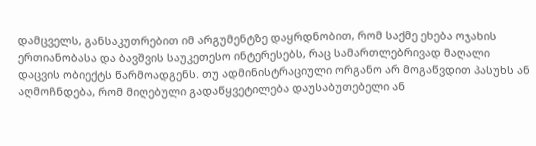დამცველს, განსაკუთრებით იმ არგუმენტზე დაყრდნობით, რომ საქმე ეხება ოჯახის ერთიანობასა და ბავშვის საუკეთესო ინტერესებს, რაც სამართლებრივად მაღალი დაცვის ობიექტს წარმოადგენს. თუ ადმინისტრაციული ორგანო არ მოგაწვდით პასუხს ან აღმოჩნდება, რომ მიღებული გადაწყვეტილება დაუსაბუთებელი ან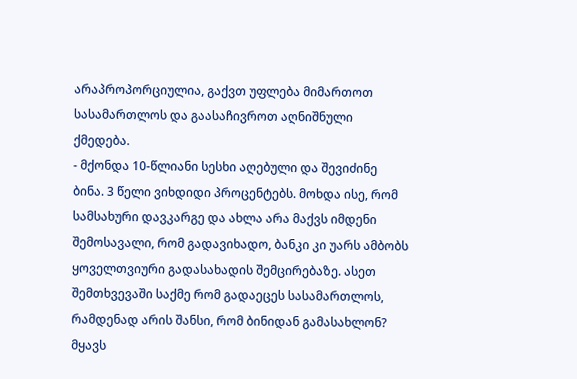არაპროპორციულია, გაქვთ უფლება მიმართოთ სასამართლოს და გაასაჩივროთ აღნიშნული ქმედება.
- მქონდა 10-წლიანი სესხი აღებული და შევიძინე ბინა. 3 წელი ვიხდიდი პროცენტებს. მოხდა ისე, რომ სამსახური დავკარგე და ახლა არა მაქვს იმდენი შემოსავალი, რომ გადავიხადო, ბანკი კი უარს ამბობს ყოველთვიური გადასახადის შემცირებაზე. ასეთ შემთხვევაში საქმე რომ გადაეცეს სასამართლოს, რამდენად არის შანსი, რომ ბინიდან გამასახლონ? მყავს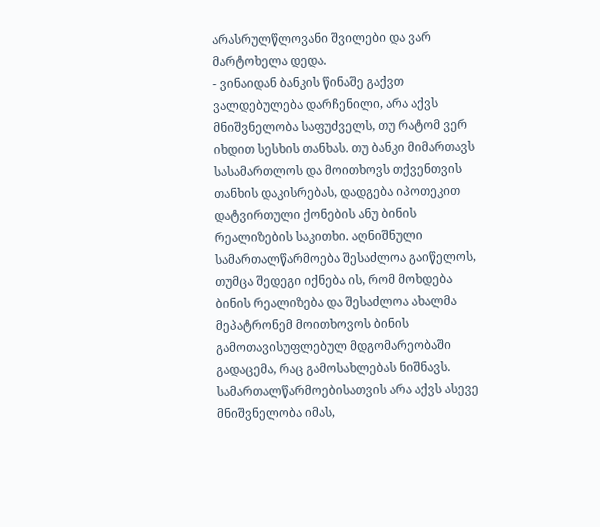არასრულწლოვანი შვილები და ვარ მარტოხელა დედა.
- ვინაიდან ბანკის წინაშე გაქვთ ვალდებულება დარჩენილი, არა აქვს მნიშვნელობა საფუძველს, თუ რატომ ვერ იხდით სესხის თანხას. თუ ბანკი მიმართავს სასამართლოს და მოითხოვს თქვენთვის თანხის დაკისრებას, დადგება იპოთეკით დატვირთული ქონების ანუ ბინის რეალიზების საკითხი. აღნიშნული სამართალწარმოება შესაძლოა გაიწელოს, თუმცა შედეგი იქნება ის, რომ მოხდება ბინის რეალიზება და შესაძლოა ახალმა მეპატრონემ მოითხოვოს ბინის გამოთავისუფლებულ მდგომარეობაში გადაცემა, რაც გამოსახლებას ნიშნავს. სამართალწარმოებისათვის არა აქვს ასევე მნიშვნელობა იმას,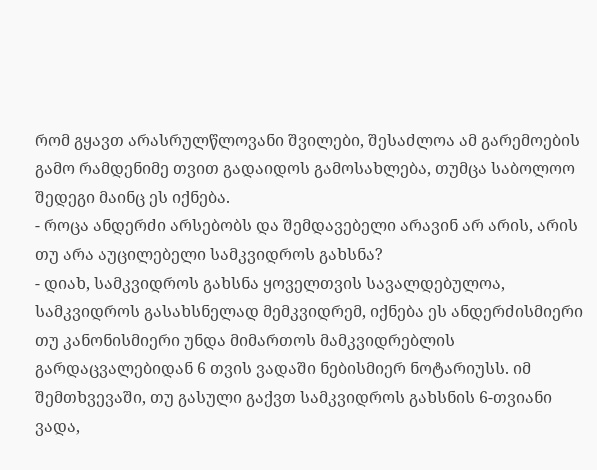რომ გყავთ არასრულწლოვანი შვილები, შესაძლოა ამ გარემოების გამო რამდენიმე თვით გადაიდოს გამოსახლება, თუმცა საბოლოო შედეგი მაინც ეს იქნება.
- როცა ანდერძი არსებობს და შემდავებელი არავინ არ არის, არის თუ არა აუცილებელი სამკვიდროს გახსნა?
- დიახ, სამკვიდროს გახსნა ყოველთვის სავალდებულოა, სამკვიდროს გასახსნელად მემკვიდრემ, იქნება ეს ანდერძისმიერი თუ კანონისმიერი უნდა მიმართოს მამკვიდრებლის გარდაცვალებიდან 6 თვის ვადაში ნებისმიერ ნოტარიუსს. იმ შემთხვევაში, თუ გასული გაქვთ სამკვიდროს გახსნის 6-თვიანი ვადა,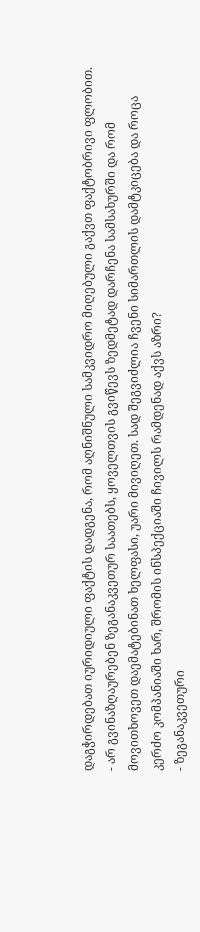დაგჭირდებათ იურიდიული ფაქტის დადგენა, რომ აღნიშნული სამკვიდრო მიღებული გაქვთ ფაქტობრივი ფლობით.
- არ გვინაზღაურებენ ზეგანაკვეთურ საათებს, ყოველთვის გვიწევს ზედმეტად დარჩენა სამსახურში და რომ მოვითხოვეთ დაემატებინათ ხელფასი, უარი მივიღეთ. სად შეგვიძლია ჩვენი სიმართლის დამტკიცება და როცა კერძო კომპანიაში ხარ, შრომის ინსპექციაში ჩივილს რამდენად აქვს აზრი?
- ზეგანაკვეთური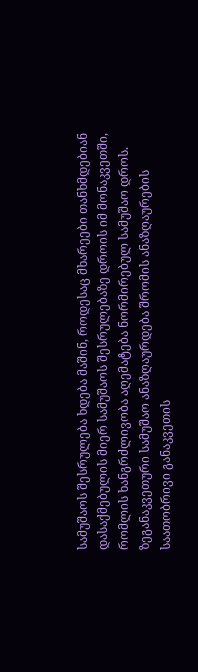სამუშაოს შესრულება ხდება მაშინ, როდესაც მხარეები თანხმდებიან დასაქმებულის მიერ სამუშაოს შესრულებაზე დროის იმ მონაკვეთში, რომლის ხანგრძლივობა აღემატება ნორმირებულ სამუშაო დროს. ზეგანაკვეთური სამუშაო ანაზღაურდება შრომის ანაზღაურების საათობრივი განაკვეთის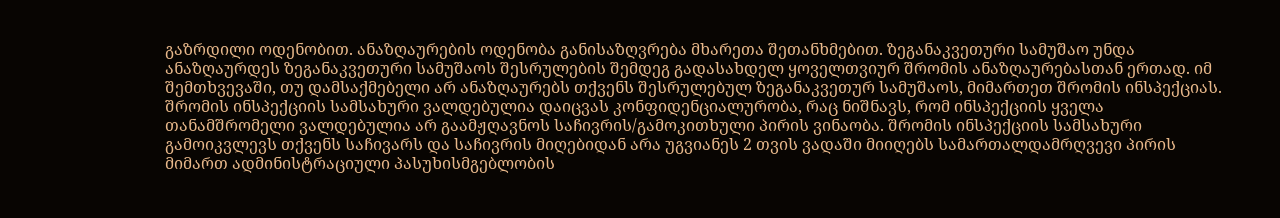გაზრდილი ოდენობით. ანაზღაურების ოდენობა განისაზღვრება მხარეთა შეთანხმებით. ზეგანაკვეთური სამუშაო უნდა ანაზღაურდეს ზეგანაკვეთური სამუშაოს შესრულების შემდეგ გადასახდელ ყოველთვიურ შრომის ანაზღაურებასთან ერთად. იმ შემთხვევაში, თუ დამსაქმებელი არ ანაზღაურებს თქვენს შესრულებულ ზეგანაკვეთურ სამუშაოს, მიმართეთ შრომის ინსპექციას. შრომის ინსპექციის სამსახური ვალდებულია დაიცვას კონფიდენციალურობა, რაც ნიშნავს, რომ ინსპექციის ყველა თანამშრომელი ვალდებულია არ გაამჟღავნოს საჩივრის/გამოკითხული პირის ვინაობა. შრომის ინსპექციის სამსახური გამოიკვლევს თქვენს საჩივარს და საჩივრის მიღებიდან არა უგვიანეს 2 თვის ვადაში მიიღებს სამართალდამრღვევი პირის მიმართ ადმინისტრაციული პასუხისმგებლობის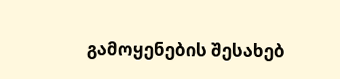გამოყენების შესახებ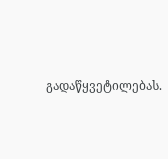გადაწყვეტილებას.